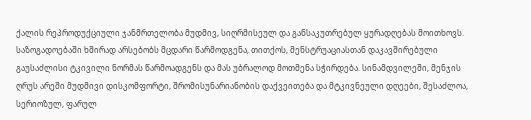ქალის რეპროდუქციული ჯანმრთელობა მუდმივ, სიღრმისეულ და განსაკუთრებულ ყურადღებას მოითხოვს. საზოგადოებაში ხშირად არსებობს მცდარი წარმოდგენა, თითქოს, მენსტრუაციასთან დაკავშირებული გაუსაძლისი ტკივილი ნორმას წარმოადგენს და მას უბრალოდ მოთმენა სჭირდება. სინამდვილეში, მენჯის ღრუს არეში მუდმივი დისკომფორტი, შრომისუნარიანობის დაქვეითება და მტკივნეული დღეები, შესაძლოა, სერიოზულ, ფარულ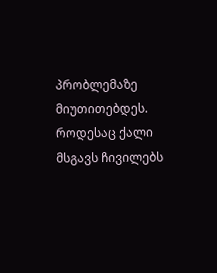პრობლემაზე მიუთითებდეს. როდესაც ქალი მსგავს ჩივილებს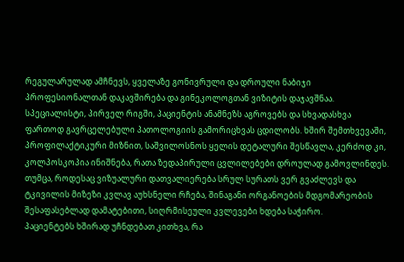რეგულარულად ამჩნევს, ყველაზე გონივრული და დროული ნაბიჯი პროფესიონალთან დაკავშირება და გინეკოლოგთან ვიზიტის დაჯავშნაა.
სპეციალისტი, პირველ რიგში, პაციენტის ანამნეზს აგროვებს და სხვადასხვა ფართოდ გავრცელებული პათოლოგიის გამორიცხვას ცდილობს. ხშირ შემთხვევაში, პროფილაქტიკური მიზნით, საშვილოსნოს ყელის დეტალური შესწავლა, კერძოდ კი, კოლპოსკოპია ინიშნება, რათა ზედაპირული ცვლილებები დროულად გამოვლინდეს. თუმცა, როდესაც ვიზუალური დათვალიერება სრულ სურათს ვერ გვაძლევს და ტკივილის მიზეზი კვლავ აუხსნელი რჩება, შინაგანი ორგანოების მდგომარეობის შესაფასებლად დამატებითი, სიღრმისეული კვლევები ხდება საჭირო.
პაციენტებს ხშირად უჩნდებათ კითხვა, რა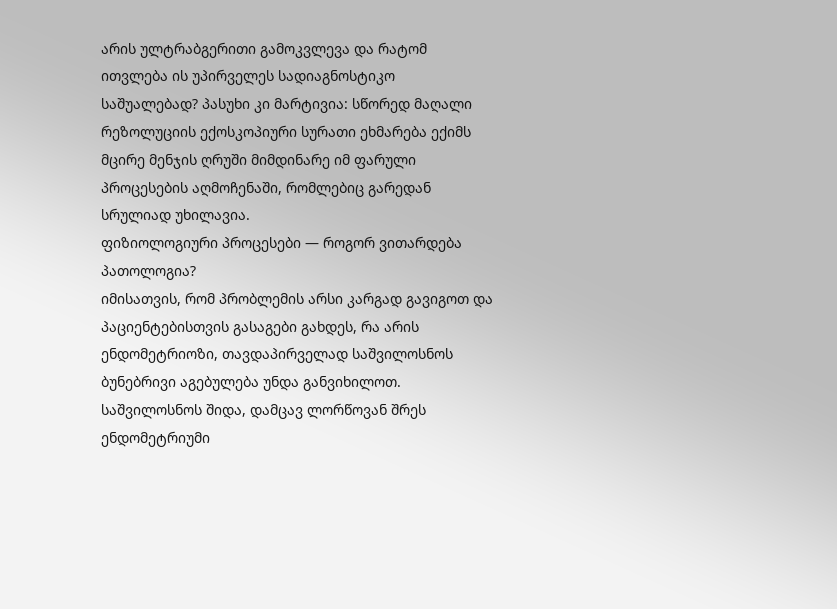არის ულტრაბგერითი გამოკვლევა და რატომ ითვლება ის უპირველეს სადიაგნოსტიკო საშუალებად? პასუხი კი მარტივია: სწორედ მაღალი რეზოლუციის ექოსკოპიური სურათი ეხმარება ექიმს მცირე მენჯის ღრუში მიმდინარე იმ ფარული პროცესების აღმოჩენაში, რომლებიც გარედან სრულიად უხილავია.
ფიზიოლოგიური პროცესები — როგორ ვითარდება პათოლოგია?
იმისათვის, რომ პრობლემის არსი კარგად გავიგოთ და პაციენტებისთვის გასაგები გახდეს, რა არის ენდომეტრიოზი, თავდაპირველად საშვილოსნოს ბუნებრივი აგებულება უნდა განვიხილოთ. საშვილოსნოს შიდა, დამცავ ლორწოვან შრეს ენდომეტრიუმი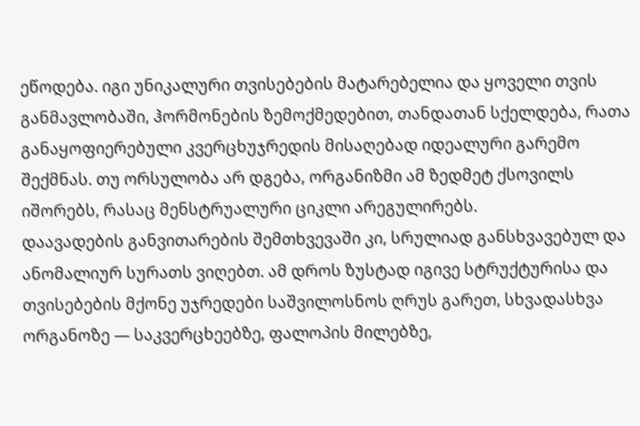ეწოდება. იგი უნიკალური თვისებების მატარებელია და ყოველი თვის განმავლობაში, ჰორმონების ზემოქმედებით, თანდათან სქელდება, რათა განაყოფიერებული კვერცხუჯრედის მისაღებად იდეალური გარემო შექმნას. თუ ორსულობა არ დგება, ორგანიზმი ამ ზედმეტ ქსოვილს იშორებს, რასაც მენსტრუალური ციკლი არეგულირებს.
დაავადების განვითარების შემთხვევაში კი, სრულიად განსხვავებულ და ანომალიურ სურათს ვიღებთ. ამ დროს ზუსტად იგივე სტრუქტურისა და თვისებების მქონე უჯრედები საშვილოსნოს ღრუს გარეთ, სხვადასხვა ორგანოზე — საკვერცხეებზე, ფალოპის მილებზე,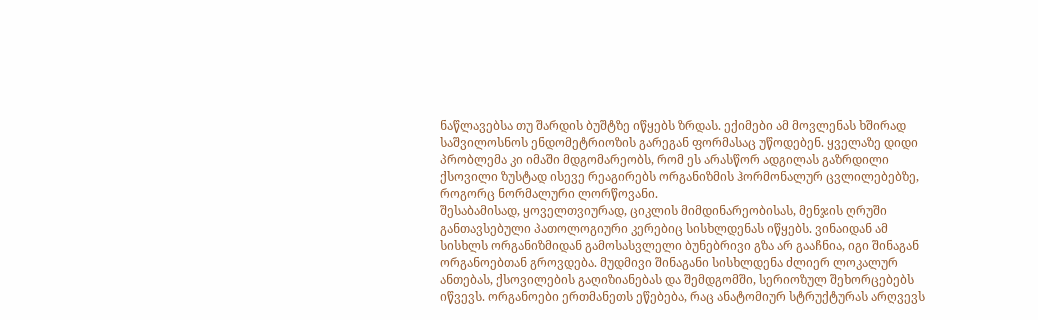ნაწლავებსა თუ შარდის ბუშტზე იწყებს ზრდას. ექიმები ამ მოვლენას ხშირად საშვილოსნოს ენდომეტრიოზის გარეგან ფორმასაც უწოდებენ. ყველაზე დიდი პრობლემა კი იმაში მდგომარეობს, რომ ეს არასწორ ადგილას გაზრდილი ქსოვილი ზუსტად ისევე რეაგირებს ორგანიზმის ჰორმონალურ ცვლილებებზე, როგორც ნორმალური ლორწოვანი.
შესაბამისად, ყოველთვიურად, ციკლის მიმდინარეობისას, მენჯის ღრუში განთავსებული პათოლოგიური კერებიც სისხლდენას იწყებს. ვინაიდან ამ სისხლს ორგანიზმიდან გამოსასვლელი ბუნებრივი გზა არ გააჩნია, იგი შინაგან ორგანოებთან გროვდება. მუდმივი შინაგანი სისხლდენა ძლიერ ლოკალურ ანთებას, ქსოვილების გაღიზიანებას და შემდგომში, სერიოზულ შეხორცებებს იწვევს. ორგანოები ერთმანეთს ეწებება, რაც ანატომიურ სტრუქტურას არღვევს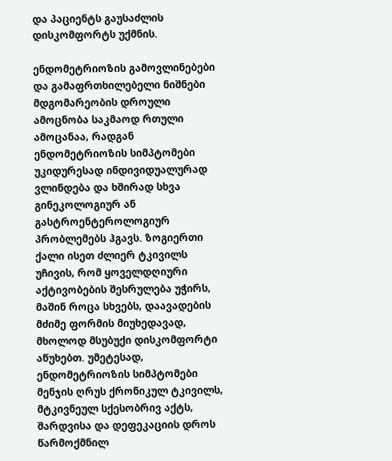და პაციენტს გაუსაძლის დისკომფორტს უქმნის.

ენდომეტრიოზის გამოვლინებები და გამაფრთხილებელი ნიშნები
მდგომარეობის დროული ამოცნობა საკმაოდ რთული ამოცანაა, რადგან ენდომეტრიოზის სიმპტომები უკიდურესად ინდივიდუალურად ვლინდება და ხშირად სხვა გინეკოლოგიურ ან გასტროენტეროლოგიურ პრობლემებს ჰგავს. ზოგიერთი ქალი ისეთ ძლიერ ტკივილს უჩივის, რომ ყოველდღიური აქტივობების შესრულება უჭირს, მაშინ როცა სხვებს, დაავადების მძიმე ფორმის მიუხედავად, მხოლოდ მსუბუქი დისკომფორტი აწუხებთ. უმეტესად, ენდომეტრიოზის სიმპტომები მენჯის ღრუს ქრონიკულ ტკივილს, მტკივნეულ სქესობრივ აქტს, შარდვისა და დეფეკაციის დროს წარმოქმნილ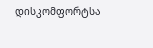დისკომფორტსა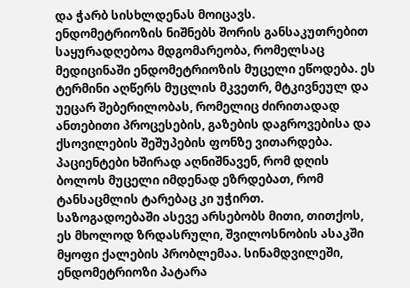და ჭარბ სისხლდენას მოიცავს.
ენდომეტრიოზის ნიშნებს შორის განსაკუთრებით საყურადღებოა მდგომარეობა, რომელსაც მედიცინაში ენდომეტრიოზის მუცელი ეწოდება. ეს ტერმინი აღწერს მუცლის მკვეთრ, მტკივნეულ და უეცარ შებერილობას, რომელიც ძირითადად ანთებითი პროცესების, გაზების დაგროვებისა და ქსოვილების შეშუპების ფონზე ვითარდება. პაციენტები ხშირად აღნიშნავენ, რომ დღის ბოლოს მუცელი იმდენად ეზრდებათ, რომ ტანსაცმლის ტარებაც კი უჭირთ.
საზოგადოებაში ასევე არსებობს მითი, თითქოს, ეს მხოლოდ ზრდასრული, შვილოსნობის ასაკში მყოფი ქალების პრობლემაა. სინამდვილეში, ენდომეტრიოზი პატარა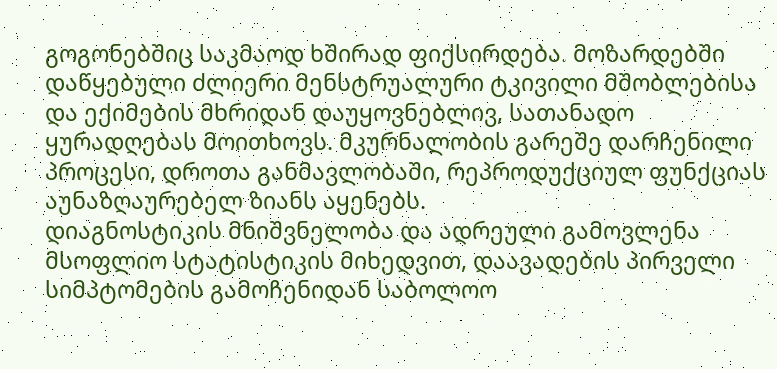გოგონებშიც საკმაოდ ხშირად ფიქსირდება. მოზარდებში დაწყებული ძლიერი მენსტრუალური ტკივილი მშობლებისა და ექიმების მხრიდან დაუყოვნებლივ, სათანადო ყურადღებას მოითხოვს. მკურნალობის გარეშე დარჩენილი პროცესი, დროთა განმავლობაში, რეპროდუქციულ ფუნქციას აუნაზღაურებელ ზიანს აყენებს.
დიაგნოსტიკის მნიშვნელობა და ადრეული გამოვლენა
მსოფლიო სტატისტიკის მიხედვით, დაავადების პირველი სიმპტომების გამოჩენიდან საბოლოო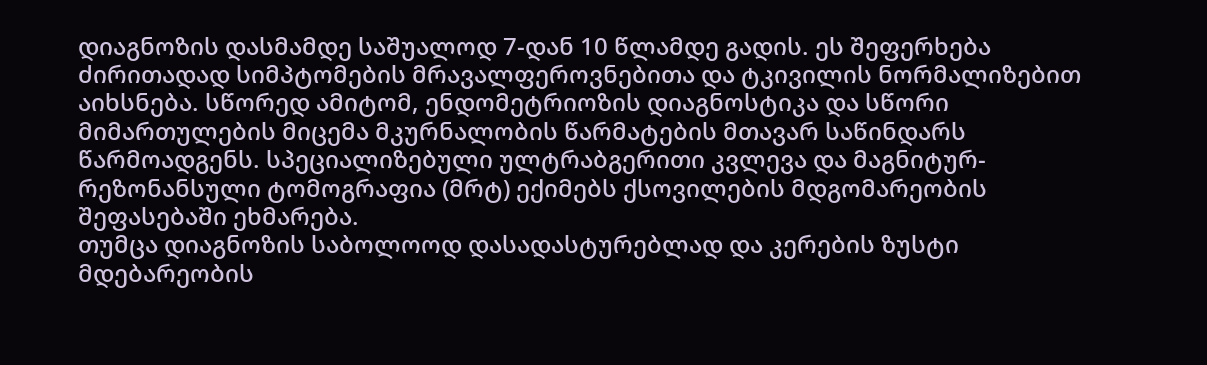დიაგნოზის დასმამდე საშუალოდ 7-დან 10 წლამდე გადის. ეს შეფერხება ძირითადად სიმპტომების მრავალფეროვნებითა და ტკივილის ნორმალიზებით აიხსნება. სწორედ ამიტომ, ენდომეტრიოზის დიაგნოსტიკა და სწორი მიმართულების მიცემა მკურნალობის წარმატების მთავარ საწინდარს წარმოადგენს. სპეციალიზებული ულტრაბგერითი კვლევა და მაგნიტურ-რეზონანსული ტომოგრაფია (მრტ) ექიმებს ქსოვილების მდგომარეობის შეფასებაში ეხმარება.
თუმცა დიაგნოზის საბოლოოდ დასადასტურებლად და კერების ზუსტი მდებარეობის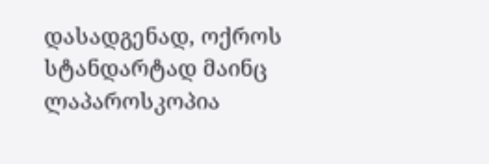დასადგენად, ოქროს სტანდარტად მაინც ლაპაროსკოპია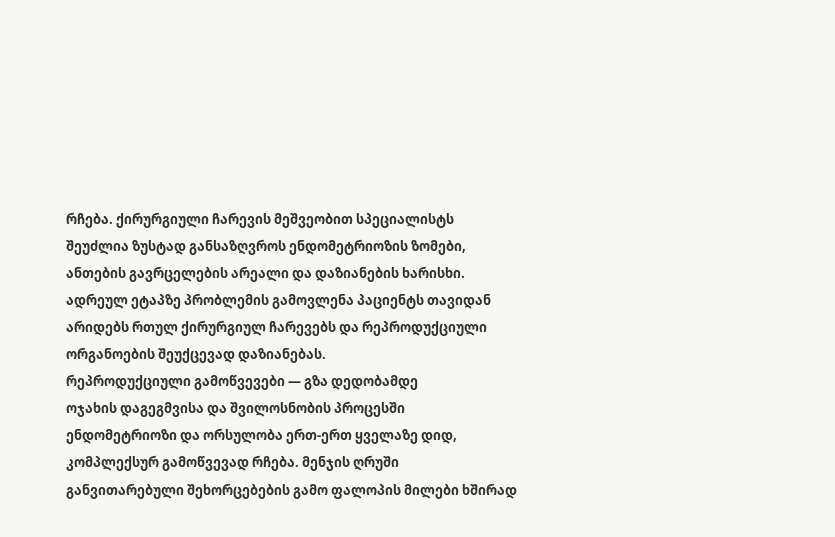რჩება. ქირურგიული ჩარევის მეშვეობით სპეციალისტს შეუძლია ზუსტად განსაზღვროს ენდომეტრიოზის ზომები, ანთების გავრცელების არეალი და დაზიანების ხარისხი. ადრეულ ეტაპზე პრობლემის გამოვლენა პაციენტს თავიდან არიდებს რთულ ქირურგიულ ჩარევებს და რეპროდუქციული ორგანოების შეუქცევად დაზიანებას.
რეპროდუქციული გამოწვევები — გზა დედობამდე
ოჯახის დაგეგმვისა და შვილოსნობის პროცესში ენდომეტრიოზი და ორსულობა ერთ-ერთ ყველაზე დიდ, კომპლექსურ გამოწვევად რჩება. მენჯის ღრუში განვითარებული შეხორცებების გამო ფალოპის მილები ხშირად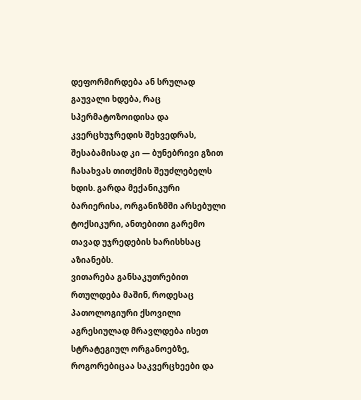დეფორმირდება ან სრულად გაუვალი ხდება, რაც სპერმატოზოიდისა და კვერცხუჯრედის შეხვედრას, შესაბამისად კი — ბუნებრივი გზით ჩასახვას თითქმის შეუძლებელს ხდის. გარდა მექანიკური ბარიერისა, ორგანიზმში არსებული ტოქსიკური, ანთებითი გარემო თავად უჯრედების ხარისხსაც აზიანებს.
ვითარება განსაკუთრებით რთულდება მაშინ, როდესაც პათოლოგიური ქსოვილი აგრესიულად მრავლდება ისეთ სტრატეგიულ ორგანოებზე, როგორებიცაა საკვერცხეები და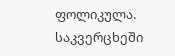ფოლიკულა. საკვერცხეში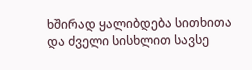ხშირად ყალიბდება სითხითა და ძველი სისხლით სავსე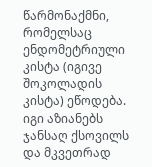წარმონაქმნი, რომელსაც ენდომეტრიული კისტა (იგივე შოკოლადის კისტა) ეწოდება. იგი აზიანებს ჯანსაღ ქსოვილს და მკვეთრად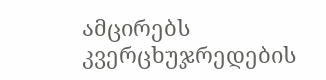ამცირებს კვერცხუჯრედების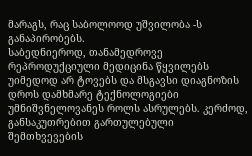მარაგს, რაც საბოლოოდ უშვილობა -ს განაპირობებს.
საბედნიეროდ, თანამედროვე რეპროდუქციული მედიცინა წყვილებს უიმედოდ არ ტოვებს და მსგავსი დიაგნოზის დროს დამხმარე ტექნოლოგიები უმნიშვნელოვანეს როლს ასრულებს. კერძოდ, განსაკუთრებით გართულებული შემთხვევების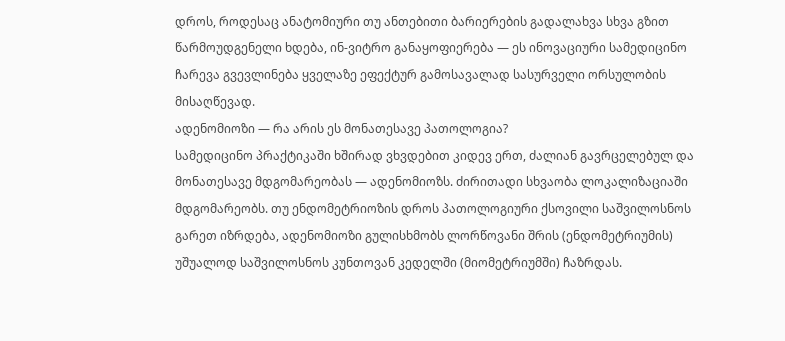დროს, როდესაც ანატომიური თუ ანთებითი ბარიერების გადალახვა სხვა გზით წარმოუდგენელი ხდება, ინ-ვიტრო განაყოფიერება — ეს ინოვაციური სამედიცინო ჩარევა გვევლინება ყველაზე ეფექტურ გამოსავალად სასურველი ორსულობის მისაღწევად.
ადენომიოზი — რა არის ეს მონათესავე პათოლოგია?
სამედიცინო პრაქტიკაში ხშირად ვხვდებით კიდევ ერთ, ძალიან გავრცელებულ და მონათესავე მდგომარეობას — ადენომიოზს. ძირითადი სხვაობა ლოკალიზაციაში მდგომარეობს. თუ ენდომეტრიოზის დროს პათოლოგიური ქსოვილი საშვილოსნოს გარეთ იზრდება, ადენომიოზი გულისხმობს ლორწოვანი შრის (ენდომეტრიუმის) უშუალოდ საშვილოსნოს კუნთოვან კედელში (მიომეტრიუმში) ჩაზრდას.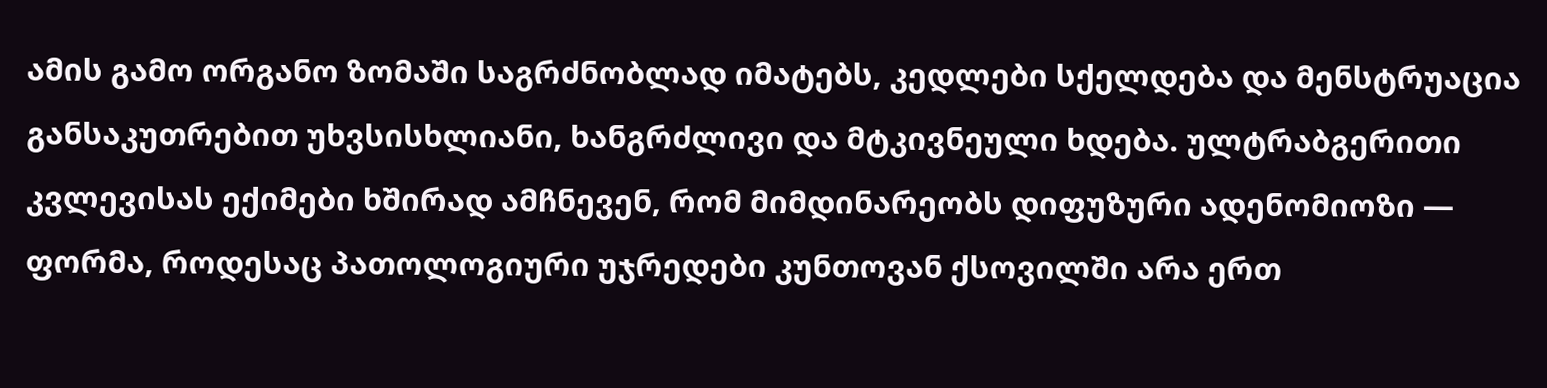ამის გამო ორგანო ზომაში საგრძნობლად იმატებს, კედლები სქელდება და მენსტრუაცია განსაკუთრებით უხვსისხლიანი, ხანგრძლივი და მტკივნეული ხდება. ულტრაბგერითი კვლევისას ექიმები ხშირად ამჩნევენ, რომ მიმდინარეობს დიფუზური ადენომიოზი — ფორმა, როდესაც პათოლოგიური უჯრედები კუნთოვან ქსოვილში არა ერთ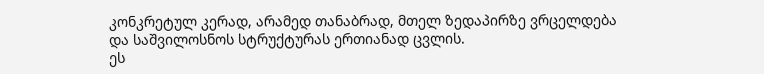კონკრეტულ კერად, არამედ თანაბრად, მთელ ზედაპირზე ვრცელდება და საშვილოსნოს სტრუქტურას ერთიანად ცვლის.
ეს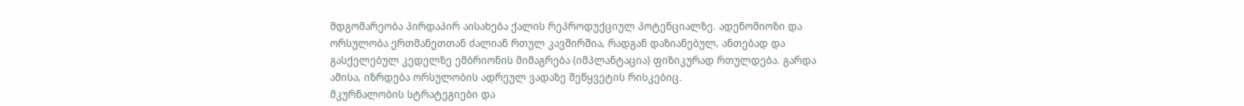მდგომარეობა პირდაპირ აისახება ქალის რეპროდუქციულ პოტენციალზე. ადენომიოზი და ორსულობა ერთმანეთთან ძალიან რთულ კავშირშია, რადგან დაზიანებულ, ანთებად და გასქელებულ კედელზე ემბრიონის მიმაგრება (იმპლანტაცია) ფიზიკურად რთულდება. გარდა ამისა, იზრდება ორსულობის ადრეულ ვადაზე შეწყვეტის რისკებიც.
მკურნალობის სტრატეგიები და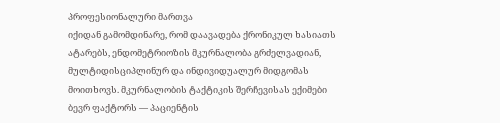პროფესიონალური მართვა
იქიდან გამომდინარე, რომ დაავადება ქრონიკულ ხასიათს ატარებს, ენდომეტრიოზის მკურნალობა გრძელვადიან, მულტიდისციპლინურ და ინდივიდუალურ მიდგომას მოითხოვს. მკურნალობის ტაქტიკის შერჩევისას ექიმები ბევრ ფაქტორს — პაციენტის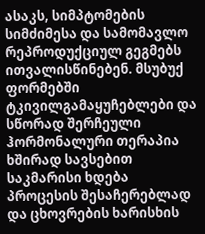ასაკს, სიმპტომების სიმძიმესა და სამომავლო რეპროდუქციულ გეგმებს ითვალისწინებენ. მსუბუქ ფორმებში ტკივილგამაყუჩებლები და სწორად შერჩეული ჰორმონალური თერაპია ხშირად სავსებით საკმარისი ხდება პროცესის შესაჩერებლად და ცხოვრების ხარისხის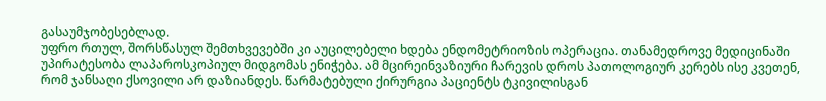გასაუმჯობესებლად.
უფრო რთულ, შორსწასულ შემთხვევებში კი აუცილებელი ხდება ენდომეტრიოზის ოპერაცია. თანამედროვე მედიცინაში უპირატესობა ლაპაროსკოპიულ მიდგომას ენიჭება. ამ მცირეინვაზიური ჩარევის დროს პათოლოგიურ კერებს ისე კვეთენ, რომ ჯანსაღი ქსოვილი არ დაზიანდეს. წარმატებული ქირურგია პაციენტს ტკივილისგან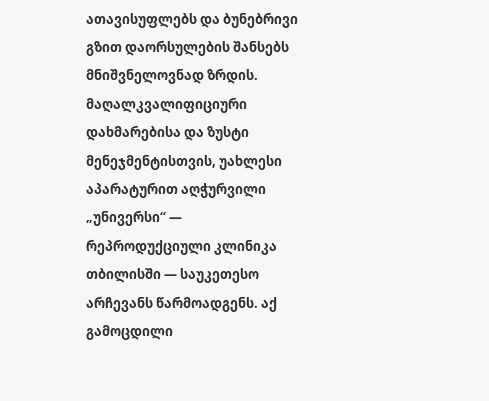ათავისუფლებს და ბუნებრივი გზით დაორსულების შანსებს მნიშვნელოვნად ზრდის.
მაღალკვალიფიციური დახმარებისა და ზუსტი მენეჯმენტისთვის, უახლესი აპარატურით აღჭურვილი „უნივერსი“ — რეპროდუქციული კლინიკა თბილისში — საუკეთესო არჩევანს წარმოადგენს. აქ გამოცდილი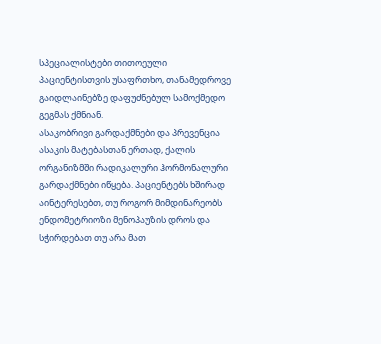სპეციალისტები თითოეული პაციენტისთვის უსაფრთხო, თანამედროვე გაიდლაინებზე დაფუძნებულ სამოქმედო გეგმას ქმნიან.
ასაკობრივი გარდაქმნები და პრევენცია
ასაკის მატებასთან ერთად, ქალის ორგანიზმში რადიკალური ჰორმონალური გარდაქმნები იწყება. პაციენტებს ხშირად აინტერესებთ, თუ როგორ მიმდინარეობს ენდომეტრიოზი მენოპაუზის დროს და სჭირდებათ თუ არა მათ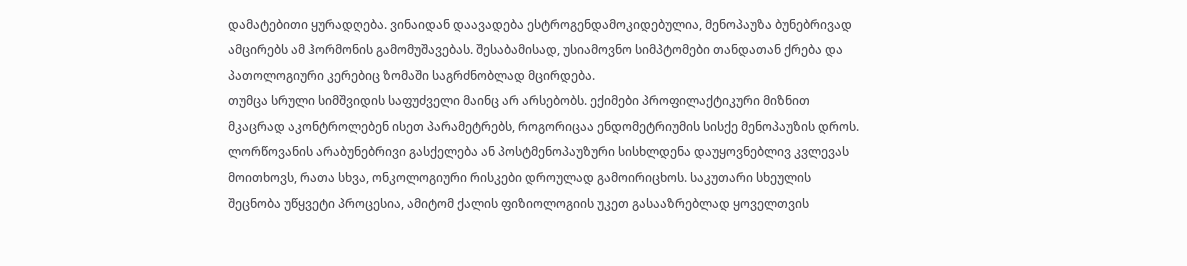დამატებითი ყურადღება. ვინაიდან დაავადება ესტროგენდამოკიდებულია, მენოპაუზა ბუნებრივად ამცირებს ამ ჰორმონის გამომუშავებას. შესაბამისად, უსიამოვნო სიმპტომები თანდათან ქრება და პათოლოგიური კერებიც ზომაში საგრძნობლად მცირდება.
თუმცა სრული სიმშვიდის საფუძველი მაინც არ არსებობს. ექიმები პროფილაქტიკური მიზნით მკაცრად აკონტროლებენ ისეთ პარამეტრებს, როგორიცაა ენდომეტრიუმის სისქე მენოპაუზის დროს. ლორწოვანის არაბუნებრივი გასქელება ან პოსტმენოპაუზური სისხლდენა დაუყოვნებლივ კვლევას მოითხოვს, რათა სხვა, ონკოლოგიური რისკები დროულად გამოირიცხოს. საკუთარი სხეულის შეცნობა უწყვეტი პროცესია, ამიტომ ქალის ფიზიოლოგიის უკეთ გასააზრებლად ყოველთვის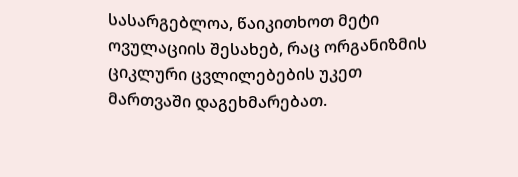სასარგებლოა, წაიკითხოთ მეტი ოვულაციის შესახებ, რაც ორგანიზმის ციკლური ცვლილებების უკეთ მართვაში დაგეხმარებათ.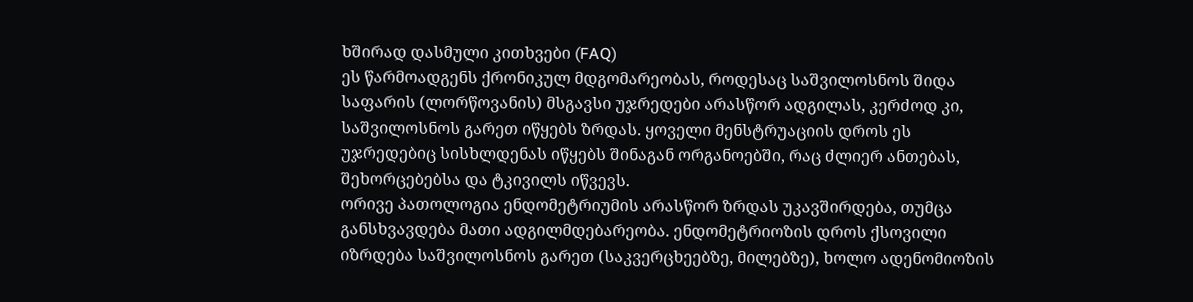ხშირად დასმული კითხვები (FAQ)
ეს წარმოადგენს ქრონიკულ მდგომარეობას, როდესაც საშვილოსნოს შიდა საფარის (ლორწოვანის) მსგავსი უჯრედები არასწორ ადგილას, კერძოდ კი, საშვილოსნოს გარეთ იწყებს ზრდას. ყოველი მენსტრუაციის დროს ეს უჯრედებიც სისხლდენას იწყებს შინაგან ორგანოებში, რაც ძლიერ ანთებას, შეხორცებებსა და ტკივილს იწვევს.
ორივე პათოლოგია ენდომეტრიუმის არასწორ ზრდას უკავშირდება, თუმცა განსხვავდება მათი ადგილმდებარეობა. ენდომეტრიოზის დროს ქსოვილი იზრდება საშვილოსნოს გარეთ (საკვერცხეებზე, მილებზე), ხოლო ადენომიოზის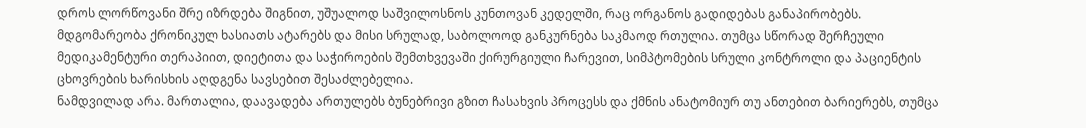დროს ლორწოვანი შრე იზრდება შიგნით, უშუალოდ საშვილოსნოს კუნთოვან კედელში, რაც ორგანოს გადიდებას განაპირობებს.
მდგომარეობა ქრონიკულ ხასიათს ატარებს და მისი სრულად, საბოლოოდ განკურნება საკმაოდ რთულია. თუმცა სწორად შერჩეული მედიკამენტური თერაპიით, დიეტითა და საჭიროების შემთხვევაში ქირურგიული ჩარევით, სიმპტომების სრული კონტროლი და პაციენტის ცხოვრების ხარისხის აღდგენა სავსებით შესაძლებელია.
ნამდვილად არა. მართალია, დაავადება ართულებს ბუნებრივი გზით ჩასახვის პროცესს და ქმნის ანატომიურ თუ ანთებით ბარიერებს, თუმცა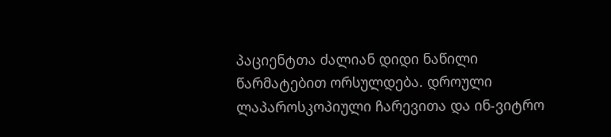პაციენტთა ძალიან დიდი ნაწილი წარმატებით ორსულდება. დროული ლაპაროსკოპიული ჩარევითა და ინ-ვიტრო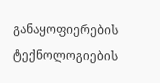განაყოფიერების ტექნოლოგიების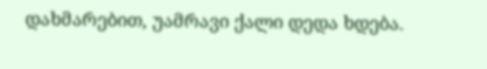დახმარებით, უამრავი ქალი დედა ხდება.